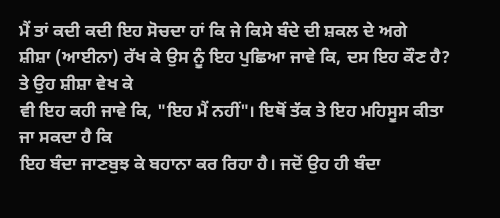ਮੈਂ ਤਾਂ ਕਦੀ ਕਦੀ ਇਹ ਸੋਚਦਾ ਹਾਂ ਕਿ ਜੇ ਕਿਸੇ ਬੰਦੇ ਦੀ ਸ਼ਕਲ ਦੇ ਅਗੇ
ਸ਼ੀਸ਼ਾ (ਆਈਨਾ) ਰੱਖ ਕੇ ਉਸ ਨੂੰ ਇਹ ਪੁਛਿਆ ਜਾਵੇ ਕਿ, ਦਸ ਇਹ ਕੌਣ ਹੈ? ਤੇ ਉਹ ਸ਼ੀਸ਼ਾ ਵੇਖ ਕੇ
ਵੀ ਇਹ ਕਹੀ ਜਾਵੇ ਕਿ, "ਇਹ ਮੈਂ ਨਹੀਂ"। ਇਥੋਂ ਤੱਕ ਤੇ ਇਹ ਮਹਿਸੂਸ ਕੀਤਾ ਜਾ ਸਕਦਾ ਹੈ ਕਿ
ਇਹ ਬੰਦਾ ਜਾਣਬੁਝ ਕੇ ਬਹਾਨਾ ਕਰ ਰਿਹਾ ਹੈ। ਜਦੋਂ ਉਹ ਹੀ ਬੰਦਾ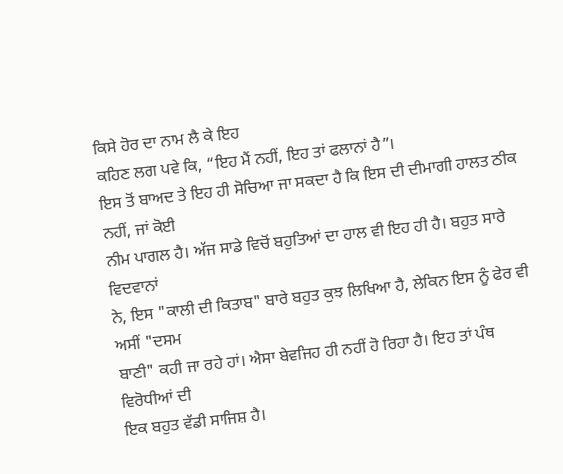ਕਿਸੇ ਹੋਰ ਦਾ ਨਾਮ ਲੈ ਕੇ ਇਹ
ਕਹਿਣ ਲਗ ਪਵੇ ਕਿ, “ਇਹ ਮੈਂ ਨਹੀਂ, ਇਹ ਤਾਂ ਫਲਾਨਾਂ ਹੈ”।
ਇਸ ਤੋਂ ਬਾਅਦ ਤੇ ਇਹ ਹੀ ਸੋਚਿਆ ਜਾ ਸਕਦਾ ਹੈ ਕਿ ਇਸ ਦੀ ਦੀਮਾਗੀ ਹਾਲਤ ਠੀਕ ਨਹੀਂ, ਜਾਂ ਕੋਈ
ਨੀਮ ਪਾਗਲ ਹੈ। ਅੱਜ ਸਾਡੇ ਵਿਚੋਂ ਬਹੁਤਿਆਂ ਦਾ ਹਾਲ ਵੀ ਇਹ ਹੀ ਹੈ। ਬਹੁਤ ਸਾਰੇ ਵਿਦਵਾਨਾਂ
ਨੇ, ਇਸ "ਕਾਲੀ ਦੀ ਕਿਤਾਬ" ਬਾਰੇ ਬਹੁਤ ਕੁਝ ਲਿਖਿਆ ਹੈ, ਲੇਕਿਨ ਇਸ ਨੂੰ ਫੇਰ ਵੀ ਅਸੀਂ "ਦਸਮ
ਬਾਣੀ" ਕਹੀ ਜਾ ਰਹੇ ਹਾਂ। ਐਸਾ ਬੇਵਜਿਹ ਹੀ ਨਹੀਂ ਹੋ ਰਿਹਾ ਹੈ। ਇਹ ਤਾਂ ਪੰਥ ਵਿਰੋਧੀਆਂ ਦੀ
ਇਕ ਬਹੁਤ ਵੱਡੀ ਸਾਜਿਸ਼ ਹੈ।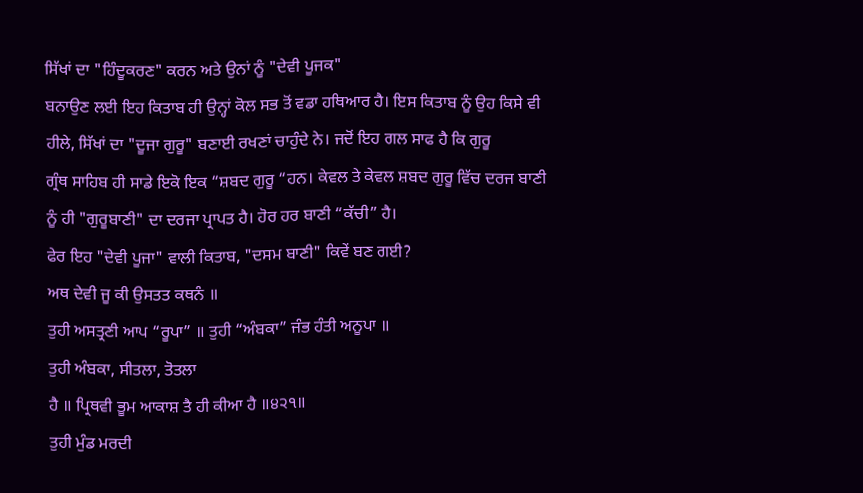ਸਿੱਖਾਂ ਦਾ "ਹਿੰਦੂਕਰਣ" ਕਰਨ ਅਤੇ ਉਨਾਂ ਨੂੰ "ਦੇਵੀ ਪੂਜਕ"
ਬਨਾਉਣ ਲਈ ਇਹ ਕਿਤਾਬ ਹੀ ਉਨ੍ਹਾਂ ਕੋਲ ਸਭ ਤੋਂ ਵਡਾ ਹਥਿਆਰ ਹੈ। ਇਸ ਕਿਤਾਬ ਨੂੰ ਉਹ ਕਿਸੇ ਵੀ
ਹੀਲੇ, ਸਿੱਖਾਂ ਦਾ "ਦੂਜਾ ਗੁਰੂ" ਬਣਾਈ ਰਖਣਾਂ ਚਾਹੁੰਦੇ ਨੇ। ਜਦੋਂ ਇਹ ਗਲ ਸਾਫ ਹੈ ਕਿ ਗੁਰੂ
ਗ੍ਰੰਥ ਸਾਹਿਬ ਹੀ ਸਾਡੇ ਇਕੋ ਇਕ “ਸ਼ਬਦ ਗੁਰੂ “ਹਨ। ਕੇਵਲ ਤੇ ਕੇਵਲ ਸ਼ਬਦ ਗੁਰੂ ਵਿੱਚ ਦਰਜ ਬਾਣੀ
ਨੂੰ ਹੀ "ਗੁਰੂਬਾਣੀ" ਦਾ ਦਰਜਾ ਪ੍ਰਾਪਤ ਹੈ। ਹੋਰ ਹਰ ਬਾਣੀ “ਕੱਚੀ” ਹੈ।
ਫੇਰ ਇਹ "ਦੇਵੀ ਪੂਜਾ" ਵਾਲੀ ਕਿਤਾਬ, "ਦਸਮ ਬਾਣੀ" ਕਿਵੇਂ ਬਣ ਗਈ?
ਅਥ ਦੇਵੀ ਜੂ ਕੀ ਉਸਤਤ ਕਥਨੰ ॥
ਤੁਹੀ ਅਸਤ੍ਰਣੀ ਆਪ “ਰੂਪਾ” ॥ ਤੁਹੀ “ਅੰਬਕਾ” ਜੰਭ ਹੰਤੀ ਅਨੂਪਾ ॥
ਤੁਹੀ ਅੰਬਕਾ, ਸੀਤਲਾ, ਤੋਤਲਾ
ਹੈ ॥ ਪ੍ਰਿਥਵੀ ਭੂਮ ਆਕਾਸ਼ ਤੈ ਹੀ ਕੀਆ ਹੈ ॥੪੨੧॥
ਤੁਹੀ ਮੁੰਡ ਮਰਦੀ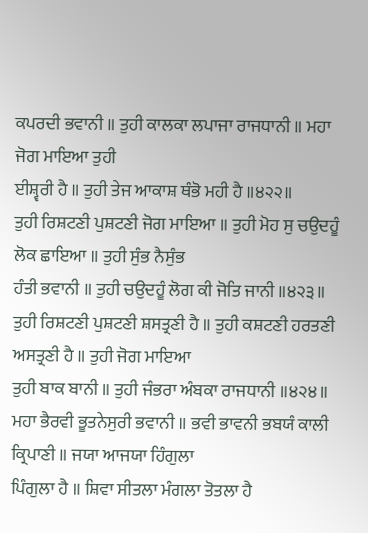ਕਪਰਦੀ ਭਵਾਨੀ ॥ ਤੁਹੀ ਕਾਲਕਾ ਲਪਾਜਾ ਰਾਜਧਾਨੀ ॥ ਮਹਾ ਜੋਗ ਮਾਇਆ ਤੁਹੀ
ਈਸ਼੍ਵਰੀ ਹੈ ॥ ਤੁਹੀ ਤੇਜ ਆਕਾਸ਼ ਥੰਭੋ ਮਹੀ ਹੈ ॥੪੨੨॥
ਤੁਹੀ ਰਿਸ਼ਟਣੀ ਪੁਸ਼ਟਣੀ ਜੋਗ ਮਾਇਆ ॥ ਤੁਹੀ ਮੋਹ ਸੁ ਚਉਦਹੂੰ ਲੋਕ ਛਾਇਆ ॥ ਤੁਹੀ ਸੁੰਭ ਨੈਸੁੰਭ
ਹੰਤੀ ਭਵਾਨੀ ॥ ਤੁਹੀ ਚਉਦਹੂੰ ਲੋਗ ਕੀ ਜੋਤਿ ਜਾਨੀ ॥੪੨੩॥
ਤੁਹੀ ਰਿਸ਼ਟਣੀ ਪੁਸ਼ਟਣੀ ਸ਼ਸਤ੍ਰਣੀ ਹੈ ॥ ਤੁਹੀ ਕਸ਼ਟਣੀ ਹਰਤਣੀ ਅਸਤ੍ਰਣੀ ਹੈ ॥ ਤੁਹੀ ਜੋਗ ਮਾਇਆ
ਤੁਹੀ ਬਾਕ ਬਾਨੀ ॥ ਤੁਹੀ ਜੰਭਰਾ ਅੰਬਕਾ ਰਾਜਧਾਨੀ ॥੪੨੪॥
ਮਹਾ ਭੈਰਵੀ ਭੂਤਨੇਸੁਰੀ ਭਵਾਨੀ ॥ ਭਵੀ ਭਾਵਨੀ ਭਬਯੰ ਕਾਲੀ ਕ੍ਰਿਪਾਣੀ ॥ ਜਯਾ ਆਜਯਾ ਹਿੰਗੁਲਾ
ਪਿੰਗੁਲਾ ਹੈ ॥ ਸ਼ਿਵਾ ਸੀਤਲਾ ਮੰਗਲਾ ਤੋਤਲਾ ਹੈ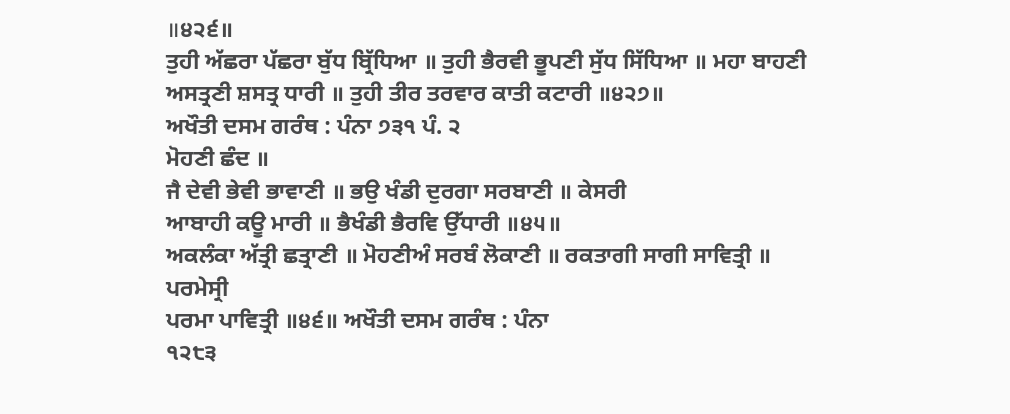॥੪੨੬॥
ਤੁਹੀ ਅੱਛਰਾ ਪੱਛਰਾ ਬੁੱਧ ਬ੍ਰਿੱਧਿਆ ॥ ਤੁਹੀ ਭੈਰਵੀ ਭੂਪਣੀ ਸੁੱਧ ਸਿੱਧਿਆ ॥ ਮਹਾ ਬਾਹਣੀ
ਅਸਤ੍ਰਣੀ ਸ਼ਸਤ੍ਰ ਧਾਰੀ ॥ ਤੁਹੀ ਤੀਰ ਤਰਵਾਰ ਕਾਤੀ ਕਟਾਰੀ ॥੪੨੭॥
ਅਖੌਤੀ ਦਸਮ ਗਰੰਥ : ਪੰਨਾ ੭੩੧ ਪੰ. ੨
ਮੋਹਣੀ ਛੰਦ ॥
ਜੈ ਦੇਵੀ ਭੇਵੀ ਭਾਵਾਣੀ ॥ ਭਉ ਖੰਡੀ ਦੁਰਗਾ ਸਰਬਾਣੀ ॥ ਕੇਸਰੀ
ਆਬਾਹੀ ਕਊ ਮਾਰੀ ॥ ਭੈਖੰਡੀ ਭੈਰਵਿ ਉੱਧਾਰੀ ॥੪੫॥
ਅਕਲੰਕਾ ਅੱਤ੍ਰੀ ਛਤ੍ਰਾਣੀ ॥ ਮੋਹਣੀਅੰ ਸਰਬੰ ਲੋਕਾਣੀ ॥ ਰਕਤਾਗੀ ਸਾਗੀ ਸਾਵਿਤ੍ਰੀ ॥ ਪਰਮੇਸ੍ਰੀ
ਪਰਮਾ ਪਾਵਿਤ੍ਰੀ ॥੪੬॥ ਅਖੌਤੀ ਦਸਮ ਗਰੰਥ : ਪੰਨਾ
੧੨੮੩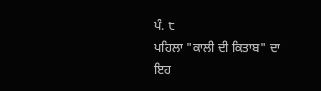ਪੰ. ੮
ਪਹਿਲਾ "ਕਾਲੀ ਦੀ ਕਿਤਾਬ" ਦਾ ਇਹ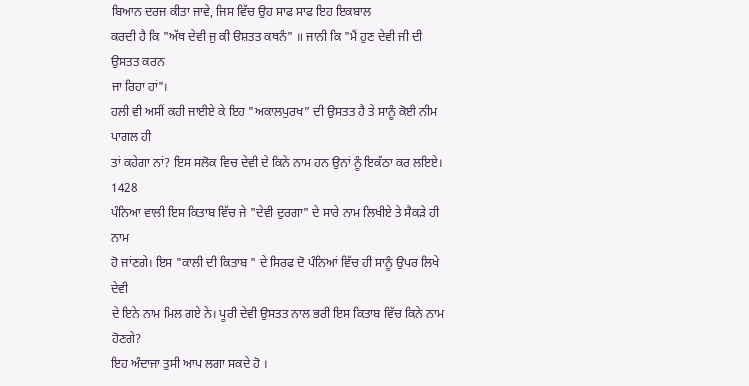ਬਿਆਨ ਦਰਜ ਕੀਤਾ ਜਾਵੇ, ਜਿਸ ਵਿੱਚ ਉਹ ਸਾਫ ਸਾਫ ਇਹ ਇਕਬਾਲ
ਕਰਦੀ ਹੈ ਕਿ "ਅੱਥ ਦੇਵੀ ਜੁ ਕੀ ੳਸ਼ਤਤ ਕਥਨੰ" ॥ ਜਾਨੀ ਕਿ "ਮੈਂ ਹੁਣ ਦੇਵੀ ਜੀ ਦੀ ਉਸਤਤ ਕਰਨ
ਜਾ ਰਿਹਾ ਹਾਂ"।
ਹਲੀ ਵੀ ਅਸੀਂ ਕਹੀ ਜਾਈਏ ਕੇ ਇਹ "ਅਕਾਲਪੁਰਖ” ਦੀ ਉਸਤਤ ਹੈ ਤੇ ਸਾਨੂੰ ਕੋਈ ਨੀਮ ਪਾਗਲ ਹੀ
ਤਾਂ ਕਹੇਗਾ ਨਾਂ? ਇਸ ਸਲੋਕ ਵਿਚ ਦੇਵੀ ਦੇ ਕਿਨੇ ਨਾਮ ਹਨ ਉਨਾਂ ਨੂੰ ਇਕੱਠਾ ਕਰ ਲਇਏ। 1428
ਪੰਨਿਆ ਵਾਲੀ ਇਸ ਕਿਤਾਬ ਵਿੱਚ ਜੇ "ਦੇਵੀ ਦੁਰਗਾ" ਦੇ ਸਾਰੇ ਨਾਮ ਲਿਖੀਏ ਤੇ ਸੈਕੜੇ ਹੀ ਨਾਮ
ਹੋ ਜਾਂਣਗੇ। ਇਸ "ਕਾਲੀ ਦੀ ਕਿਤਾਬ " ਦੇ ਸਿਰਫ ਦੋ ਪੰਨਿਆਂ ਵਿੱਚ ਹੀ ਸਾਨੂੰ ਉਪਰ ਲਿਖੇ ਦੇਵੀ
ਦੇ ਇਨੇ ਨਾਮ ਮਿਲ ਗਏ ਨੇ। ਪੂਰੀ ਦੇਵੀ ਉਸਤਤ ਨਾਲ ਭਰੀ ਇਸ ਕਿਤਾਬ ਵਿੱਚ ਕਿਨੇ ਨਾਮ ਹੋਣਗੇ?
ਇਹ ਅੰਦਾਜਾ ਤੁਸੀ ਆਪ ਲਗਾ ਸਕਦੇ ਹੋ ।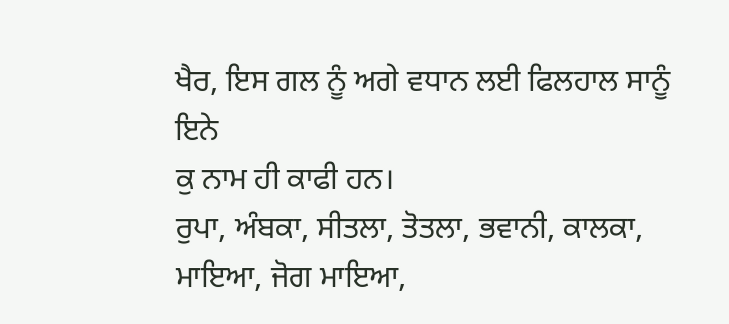ਖੈਰ, ਇਸ ਗਲ ਨੂੰ ਅਗੇ ਵਧਾਨ ਲਈ ਫਿਲਹਾਲ ਸਾਨੂੰ ਇਨੇ
ਕੁ ਨਾਮ ਹੀ ਕਾਫੀ ਹਨ।
ਰੁਪਾ, ਅੰਬਕਾ, ਸੀਤਲਾ, ਤੋਤਲਾ, ਭਵਾਨੀ, ਕਾਲਕਾ, ਮਾਇਆ, ਜੋਗ ਮਾਇਆ,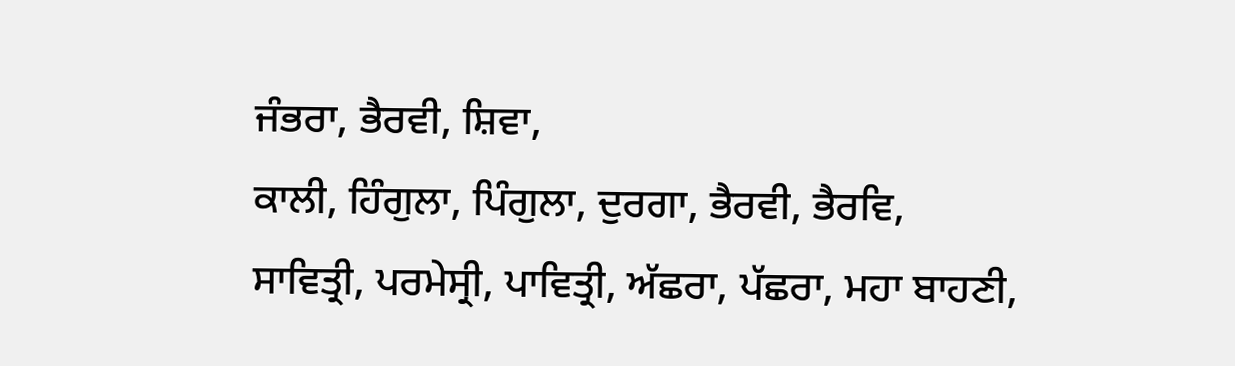ਜੰਭਰਾ, ਭੈਰਵੀ, ਸ਼ਿਵਾ,
ਕਾਲੀ, ਹਿੰਗੁਲਾ, ਪਿੰਗੁਲਾ, ਦੁਰਗਾ, ਭੈਰਵੀ, ਭੈਰਵਿ,
ਸਾਵਿਤ੍ਰੀ, ਪਰਮੇਸ੍ਰੀ, ਪਾਵਿਤ੍ਰੀ, ਅੱਛਰਾ, ਪੱਛਰਾ, ਮਹਾ ਬਾਹਣੀ,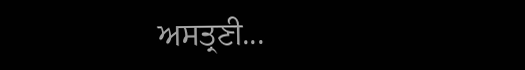ਅਸਤ੍ਰਣੀ...